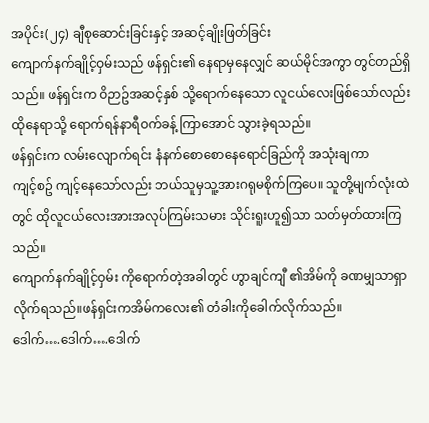အပိုင်း(၂၄) ချီစုဆောင်းခြင်းနှင့် အဆင့်ချိုးဖြတ်ခြင်း
ကျောက်နက်ချိုင့်ဝှမ်းသည် ဖန်ရှင်း၏ နေရာမှနေလျှင် ဆယ်မိုင်အကွာ တွင်တည်ရှိသည်။ ဖန်ရှင်းက ဝိဉာဥ်အဆင့်နှစ် သို့ရောက်နေသော လူငယ်လေးဖြစ်သော်လည်း ထိုနေရာသို့ ရောက်ရန်နာရီဝက်ခန့် ကြာအောင် သွားခဲ့ရသည်။
ဖန်ရှင်းက လမ်းလျောက်ရင်း နံနက်စောစောနေရောင်ခြည်ကို အသုံးချကာ
ကျင့်စဥ် ကျင့်နေသော်လည်း ဘယ်သူမှသူ့အားဂရုမစိုက်ကြပေ။ သူတို့မျက်လုံးထဲတွင် ထိုလူငယ်လေးအားအလုပ်ကြမ်းသမား သိုင်းရူးဟူ၍သာ သတ်မှတ်ထားကြသည်။
ကျောက်နက်ချိုင့်ဝှမ်း ကိုရောက်တဲ့အခါတွင် ဟွာချင်ကျီ ၏အိမ်ကို ခဏမျှသာရှာလိုက်ရသည်။ဖန်ရှင်းကအိမ်ကလေး၏ တံခါးကိုခေါက်လိုက်သည်။
ဒေါက်….ဒေါက်….ဒေါက်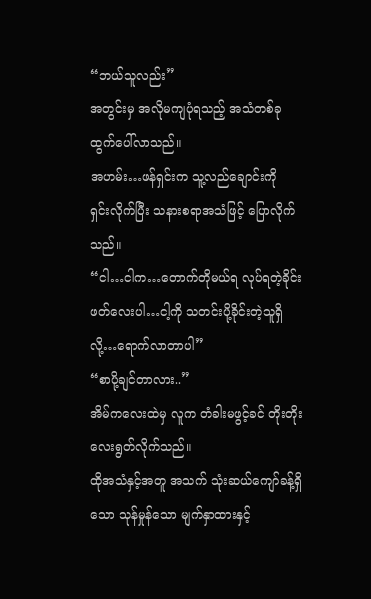“ဘယ်သူလည်း”
အတွင်းမှ အလိုမကျပုံရသည့် အသံတစ်ခု ထွက်ပေါ်လာသည်။
အဟမ်း…ဖန်ရှင်းက သူ့လည်ချောင်းကို
ရှင်းလိုက်ပြီး သနားစရာအသံဖြင့် ပြောလိုက်သည်။
“ငါ…ငါက…တောက်တိုမယ်ရ လုပ်ရတဲ့ခိုင်းဖတ်လေးပါ…ငါ့ကို သတင်းပို့ခိုင်းတဲ့သူရှိလို့…ရောက်လာတာပါ”
“စာပို့ချင်တာလား..”
အိမ်ကလေးထဲမှ လူက တံခါးမဖွင့်ခင် တိုးတိုးလေးရွတ်လိုက်သည်။
ထိုအသံနှင့်အတူ အသက် သုံးဆယ်ကျော်ခန့်ရှိသော သုန်မှုန်သော မျက်နှာထားနှင့်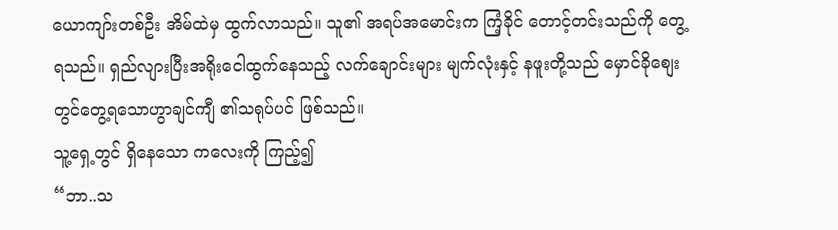ယောကျာ်းတစ်ဦး အိမ်ထဲမှ ထွက်လာသည်။ သူ၏ အရပ်အမောင်းက ကြံ့ခိုင် တောင့်တင်းသည်ကို တွေ့ရသည်။ ရှည်လျားပြီးအရိုးငေါထွက်နေသည့် လက်ချောင်းများ မျက်လုံးနှင့် နဖူးတို့သည် မှောင်ခိုစျေး တွင်တွေ့ရသောဟွာချင်ကျီ ၏သရုပ်ပင် ဖြစ်သည်။
သူ့ရှေ့တွင် ရှိနေသော ကလေးကို ကြည့်၍
“ဘာ..သ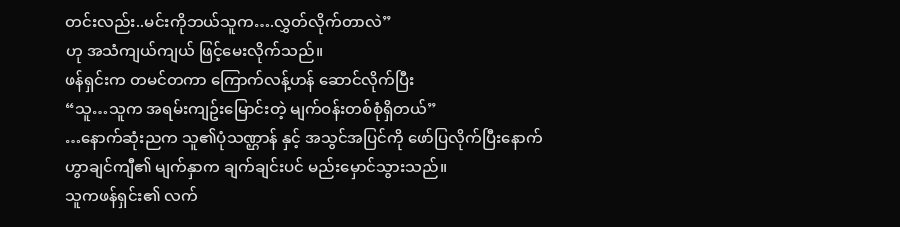တင်းလည်း..မင်းကိုဘယ်သူက….လွှတ်လိုက်တာလဲ”
ဟု အသံကျယ်ကျယ် ဖြင့်မေးလိုက်သည်။
ဖန်ရှင်းက တမင်တကာ ကြောက်လန့်ဟန် ဆောင်လိုက်ပြီး
“သူ…သူက အရမ်းကျဥ်းမြောင်းတဲ့ မျက်ဝန်းတစ်စုံရှိတယ်”
…နောက်ဆုံးညက သူ၏ပုံသဏ္ဌာန် နှင့် အသွင်အပြင်ကို ဖော်ပြလိုက်ပြီးနောက် ဟွာချင်ကျီ၏ မျက်နှာက ချက်ချင်းပင် မည်းမှောင်သွားသည်။
သူကဖန်ရှင်း၏ လက်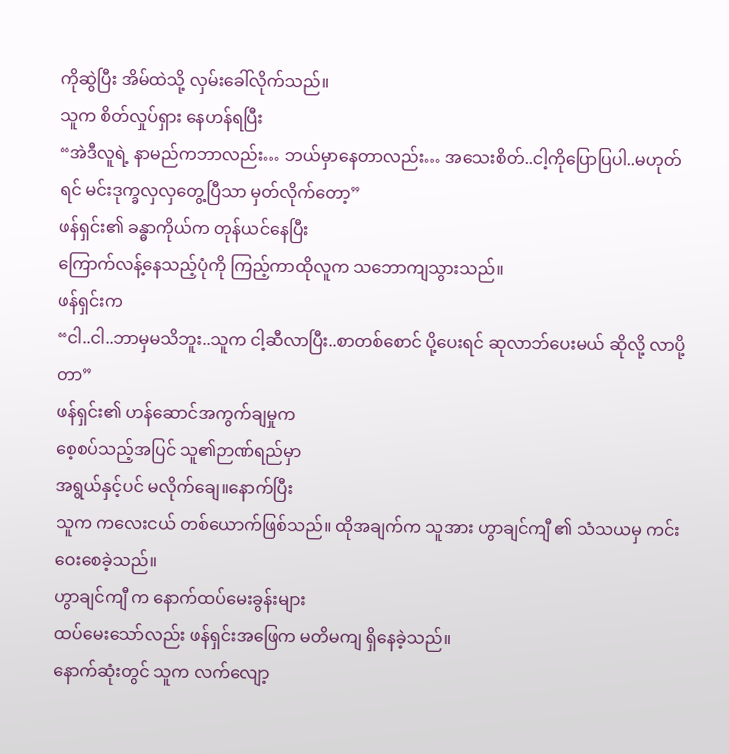ကိုဆွဲပြီး အိမ်ထဲသို့ လှမ်းခေါ်လိုက်သည်။
သူက စိတ်လှုပ်ရှား နေဟန်ရပြီး
“အဲဒီလူရဲ့ နာမည်ကဘာလည်း… ဘယ်မှာနေတာလည်း… အသေးစိတ်..ငါ့ကိုပြောပြပါ..မဟုတ်ရင် မင်းဒုက္ခလှလှတွေ့ပြီသာ မှတ်လိုက်တော့”
ဖန်ရှင်း၏ ခန္ဓာကိုယ်က တုန်ယင်နေပြီး
ကြောက်လန့်နေသည့်ပုံကို ကြည့်ကာထိုလူက သဘောကျသွားသည်။
ဖန်ရှင်းက
“ငါ..ငါ..ဘာမှမသိဘူး..သူက ငါ့ဆီလာပြီး..စာတစ်စောင် ပို့ပေးရင် ဆုလာဘ်ပေးမယ် ဆိုလို့ လာပို့တာ”
ဖန်ရှင်း၏ ဟန်ဆောင်အကွက်ချမှုက
စေ့စပ်သည့်အပြင် သူ၏ဉာဏ်ရည်မှာ
အရွယ်နှင့်ပင် မလိုက်ချေ။နောက်ပြီး
သူက ကလေးငယ် တစ်ယောက်ဖြစ်သည်။ ထိုအချက်က သူအား ဟွာချင်ကျီ ၏ သံသယမှ ကင်းဝေးစေခဲ့သည်။
ဟွာချင်ကျီ က နောက်ထပ်မေးခွန်းများ
ထပ်မေးသော်လည်း ဖန်ရှင်းအဖြေက မတိမကျ ရှိနေခဲ့သည်။
နောက်ဆုံးတွင် သူက လက်လျော့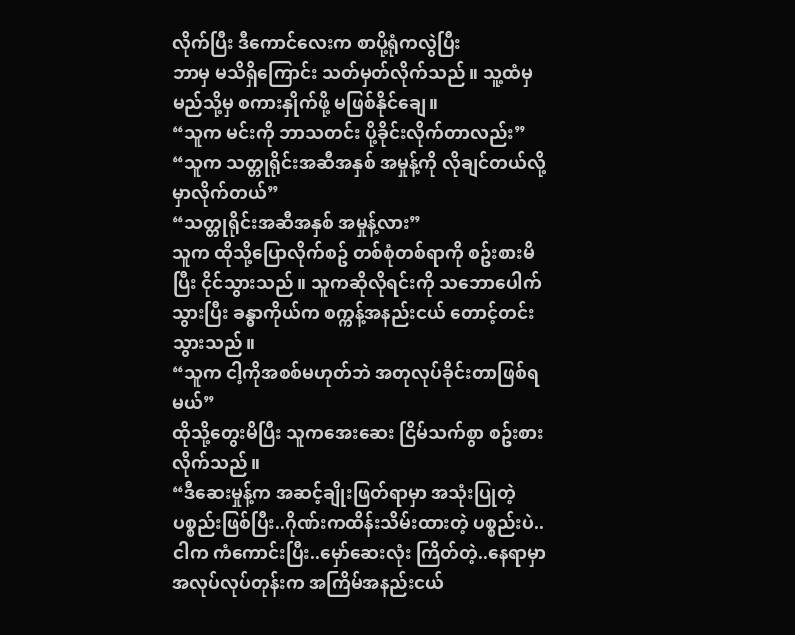လိုက်ပြီး ဒီကောင်လေးက စာပို့ရုံကလွဲပြီး
ဘာမှ မသိရှိကြောင်း သတ်မှတ်လိုက်သည်။ သူ့ထံမှ မည်သို့မှ စကားနှိုက်ဖို့ မဖြစ်နိုင်ချေ။
“သူက မင်းကို ဘာသတင်း ပို့ခိုင်းလိုက်တာလည်း”
“သူက သတ္တုရိုင်းအဆီအနှစ် အမှုန့်ကို လိုချင်တယ်လို့ မှာလိုက်တယ်”
“သတ္တုရိုင်းအဆီအနှစ် အမှုန့်လား”
သူက ထိုသို့ပြောလိုက်စဥ် တစ်စုံတစ်ရာကို စဥ်းစားမိပြီး ငိုင်သွားသည်။ သူကဆိုလိုရင်းကို သဘောပေါက်သွားပြီး ခန္ဓာကိုယ်က စက္ကန့်အနည်းငယ် တောင့်တင်းသွားသည်။
“သူက ငါ့ကိုအစစ်မဟုတ်ဘဲ အတုလုပ်ခိုင်းတာဖြစ်ရမယ်”
ထိုသို့တွေးမိပြီး သူကအေးဆေး ငြိမ်သက်စွာ စဥ်းစားလိုက်သည်။
“ဒီဆေးမှုန့်က အဆင့်ချိုးဖြတ်ရာမှာ အသုံးပြုတဲ့ ပစ္စည်းဖြစ်ပြီး..ဂိုဏ်းကထိန်းသိမ်းထားတဲ့ ပစ္စည်းပဲ..ငါက ကံကောင်းပြီး..မှော်ဆေးလုံး ကြိတ်တဲ့..နေရာမှာ အလုပ်လုပ်တုန်းက အကြိမ်အနည်းငယ်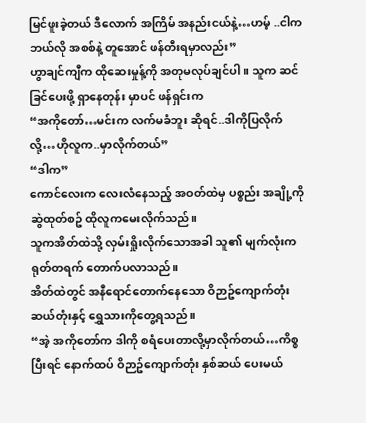မြင်ဖူးခဲ့တယ် ဒီလောက် အကြိမ် အနည်းငယ်နဲ့…ဟမ့် ..ငါက ဘယ်လို အစစ်နဲ့ တူအောင် ဖန်တီးရမှာလည်း”
ဟွာချင်ကျီက ထိုဆေးမှုန့်ကို အတုမလုပ်ချင်ပါ။ သူက ဆင်ခြင်ပေးဖို့ ရှာနေတုန်း မှာပင် ဖန်ရှင်းက
“အကိုတော်…မင်းက လက်မခံဘူး ဆိုရင်..ဒါကိုပြလိုက်လို့…ဟိုလူက..မှာလိုက်တယ်”
“ဒါက”
ကောင်လေးက လေးလံနေသည့် အဝတ်ထဲမှ ပစ္စည်း အချို့ကိုဆွဲထုတ်စဥ် ထိုလူကမေးလိုက်သည်။
သူကအိတ်ထဲသို့ လှမ်းရှိုးလိုက်သောအခါ သူ၏ မျက်လုံးက ရုတ်တရက် တောက်ပလာသည်။
အိတ်ထဲတွင် အနီရောင်တောက်နေသော ဝိဉာဥ်ကျောက်တုံး ဆယ်တုံးနှင့် ရွှေသားကိုတွေ့ရသည်။
“အဲ့ အကိုတော်က ဒါကို စရံပေးတာလို့မှာလိုက်တယ်…ကိစ္စပြီးရင် နောက်ထပ် ဝိဉာဥ်ကျောက်တုံး နှစ်ဆယ် ပေးမယ်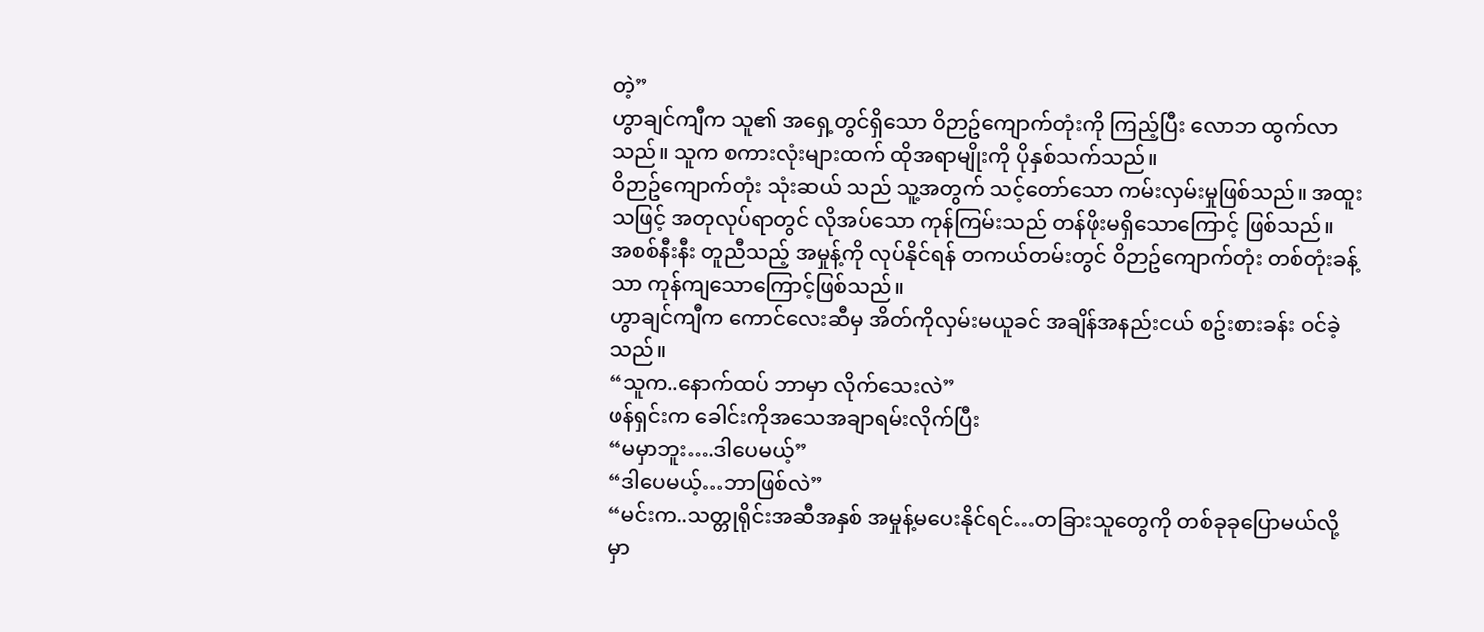တဲ့”
ဟွာချင်ကျီက သူ၏ အရှေ့တွင်ရှိသော ဝိဉာဥ်ကျောက်တုံးကို ကြည့်ပြီး လောဘ ထွက်လာသည်။ သူက စကားလုံးများထက် ထိုအရာမျိုးကို ပိုနှစ်သက်သည်။
ဝိဉာဥ်ကျောက်တုံး သုံးဆယ် သည် သူ့အတွက် သင့်တော်သော ကမ်းလှမ်းမှုဖြစ်သည်။ အထူးသဖြင့် အတုလုပ်ရာတွင် လိုအပ်သော ကုန်ကြမ်းသည် တန်ဖိုးမရှိသောကြောင့် ဖြစ်သည်။
အစစ်နီးနီး တူညီသည့် အမှုန့်ကို လုပ်နိုင်ရန် တကယ်တမ်းတွင် ဝိဉာဥ်ကျောက်တုံး တစ်တုံးခန့်သာ ကုန်ကျသောကြောင့်ဖြစ်သည်။
ဟွာချင်ကျီက ကောင်လေးဆီမှ အိတ်ကိုလှမ်းမယူခင် အချိန်အနည်းငယ် စဥ်းစားခန်း ဝင်ခဲ့သည်။
“သူက..နောက်ထပ် ဘာမှာ လိုက်သေးလဲ”
ဖန်ရှင်းက ခေါင်းကိုအသေအချာရမ်းလိုက်ပြီး
“မမှာဘူး….ဒါပေမယ့်”
“ဒါပေမယ့်…ဘာဖြစ်လဲ”
“မင်းက..သတ္တုရိုင်းအဆီအနှစ် အမှုန့်မပေးနိုင်ရင်…တခြားသူတွေကို တစ်ခုခုပြောမယ်လို့ မှာ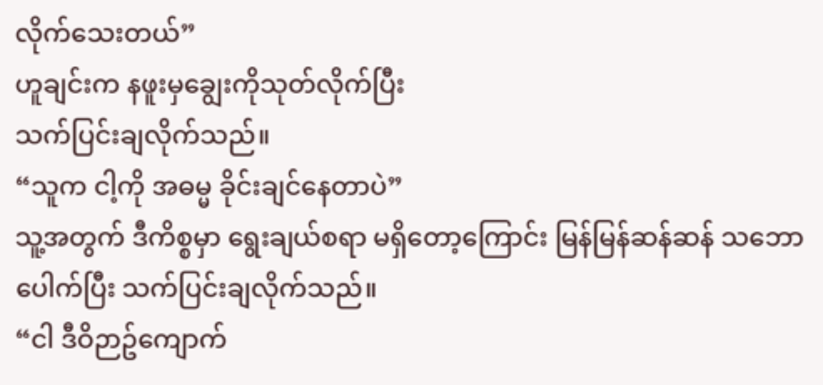လိုက်သေးတယ်”
ဟူချင်းက နဖူးမှချွေးကိုသုတ်လိုက်ပြီး
သက်ပြင်းချလိုက်သည်။
“သူက ငါ့ကို အဓမ္မ ခိုင်းချင်နေတာပဲ”
သူ့အတွက် ဒီကိစ္စမှာ ရွေးချယ်စရာ မရှိတော့ကြောင်း မြန်မြန်ဆန်ဆန် သဘောပေါက်ပြီး သက်ပြင်းချလိုက်သည်။
“ငါ ဒီဝိဉာဥ်ကျောက်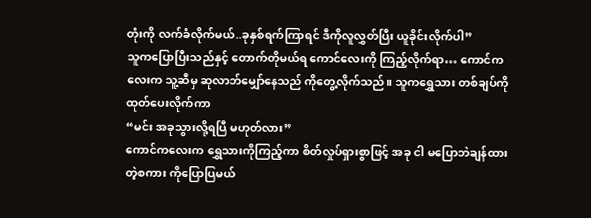တုံးကို လက်ခံလိုက်မယ်..ခုနှစ်ရက်ကြာရင် ဒီကိုလူလွှတ်ပြီး ယူခိုင်းလိုက်ပါ”
သူကပြောပြီးသည်နှင့် တောက်တိုမယ်ရ ကောင်လေးကို ကြည့်လိုက်ရာ… ကောင်ကလေးက သူ့ဆီမှ ဆုလာဘ်မျှော်နေသည် ကိုတွေ့လိုက်သည်။ သူကရွှေသား တစ်ချပ်ကို ထုတ်ပေးလိုက်ကာ
“မင်း အခုသွားလို့ရပြီ မဟုတ်လား”
ကောင်ကလေးက ရွှေသားကိုကြည့်ကာ စိတ်လှုပ်ရှားစွာဖြင့် အခု ငါ မပြောဘဲချန်ထားတဲ့စကား ကိုပြောပြမယ်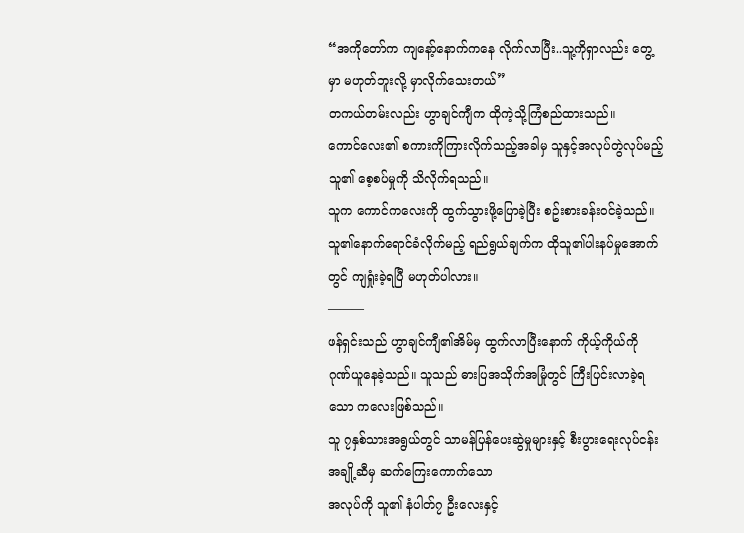“အကိုတော်က ကျနော့်နောက်ကနေ လိုက်လာပြီး..သူ့ကိုရှာလည်း တွေ့မှာ မဟုတ်ဘူးလို့ မှာလိုက်သေးတယ်”
တကယ်တမ်းလည်း ဟွာချင်ကျီက ထိုကဲ့သို့ကြံစည်ထားသည်။
ကောင်လေး၏ စကားကိုကြားလိုက်သည့်အခါမှ သူနှင့်အလုပ်တွဲလုပ်မည့်သူ၏ စေ့စပ်မှုကို သိလိုက်ရသည်။
သူက ကောင်ကလေးကို ထွက်သွားဖို့ပြောခဲ့ပြီး စဥ်းစားခန်းဝင်ခဲ့သည်။
သူ၏နောက်ရောင်ခံလိုက်မည့် ရည်ရွယ်ချက်က ထိုသူ၏ပါးနပ်မှုအောက်တွင် ကျရှုံးခဲ့ရပြီ မဟုတ်ပါလား။
———
ဖန်ရှင်းသည် ဟွာချင်ကျီ၏အိမ်မှ ထွက်လာပြီးနောက် ကိုယ့်ကိုယ်ကို ဂုဏ်ယူနေခဲ့သည်။ သူသည် ဓားပြအသိုက်အမြုံတွင် ကြီးပြင်းလာခဲ့ရသော ကလေးဖြစ်သည်။
သူ ၇နှစ်သားအရွယ်တွင် သာမန်ပြန်ပေးဆွဲမှုများနှင့် စီးပွားရေးလုပ်ငန်းအချို့ဆီမှ ဆက်ကြေးကောက်သော
အလုပ်ကို သူ၏ နံပါတ်၇ ဦးလေးနှင့်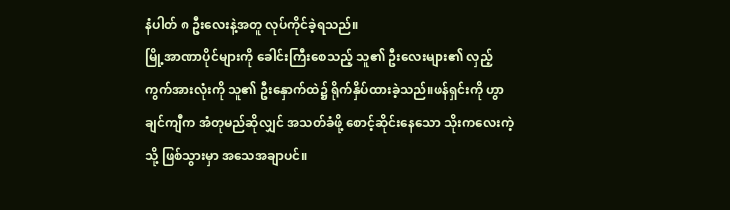နံပါတ် ၈ ဦးလေးနဲ့အတူ လုပ်ကိုင်ခဲ့ရသည်။
မြို့အာဏာပိုင်များကို ခေါင်းကြီးစေသည့် သူ၏ ဦးလေးများ၏ လှည့်ကွက်အားလုံးကို သူ၏ ဦးနှောက်ထဲ၌ ရိုက်နှိပ်ထားခဲ့သည်။ဖန်ရှင်းကို ဟွာချင်ကျီက အံတုမည်ဆိုလျှင် အသတ်ခံဖို့ စောင့်ဆိုင်းနေသော သိုးကလေးကဲ့သို့ ဖြစ်သွားမှာ အသေအချာပင်။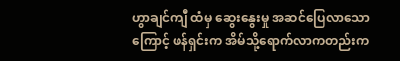ဟွာချင်ကျီ ထံမှ ဆွေးနွေးမှု အဆင်ပြေလာသောကြောင့် ဖန်ရှင်းက အိမ်သို့ရောက်လာကတည်းက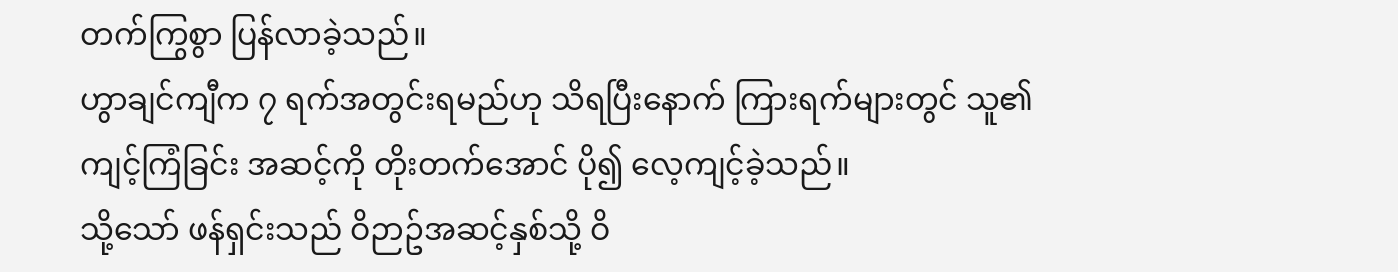တက်ကြွစွာ ပြန်လာခဲ့သည်။
ဟွာချင်ကျီက ၇ ရက်အတွင်းရမည်ဟု သိရပြီးနောက် ကြားရက်များတွင် သူ၏ကျင့်ကြံခြင်း အဆင့်ကို တိုးတက်အောင် ပို၍ လေ့ကျင့်ခဲ့သည်။
သို့သော် ဖန်ရှင်းသည် ဝိဉာဥ်အဆင့်နှစ်သို့ ဝိ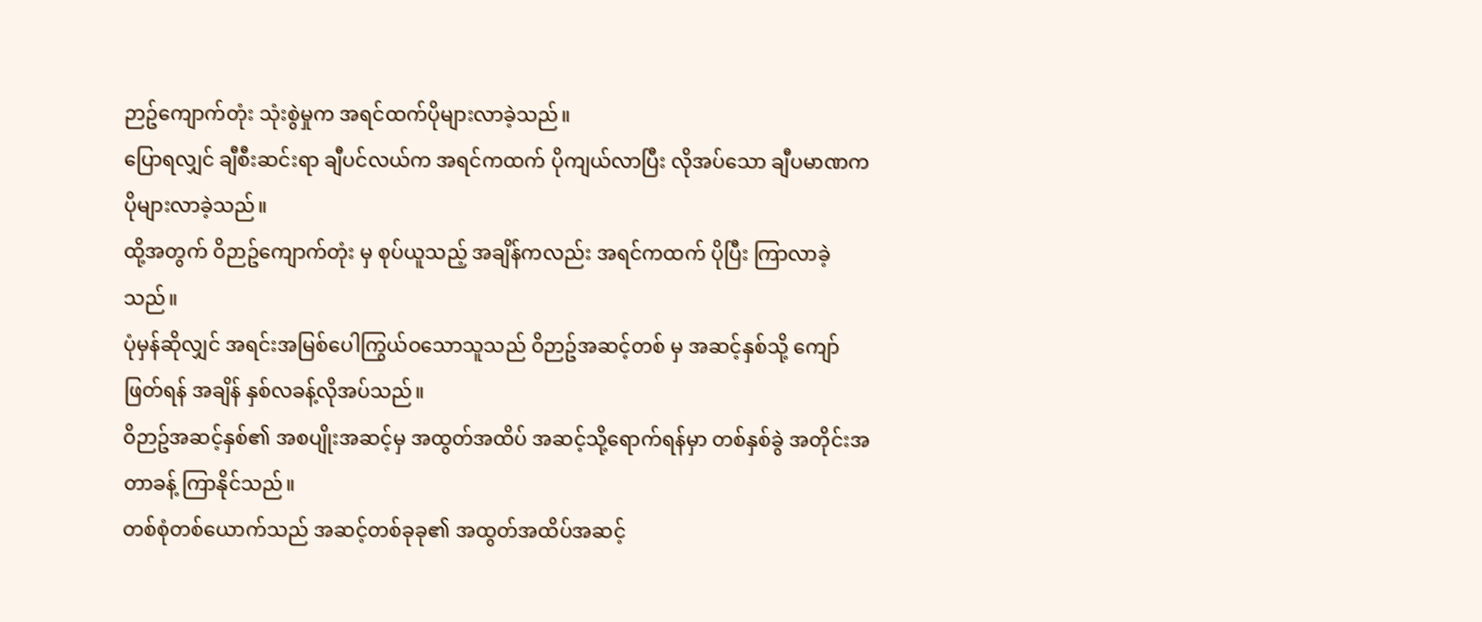ဉာဥ်ကျောက်တုံး သုံးစွဲမှုက အရင်ထက်ပိုများလာခဲ့သည်။
ပြောရလျှင် ချီစီးဆင်းရာ ချီပင်လယ်က အရင်ကထက် ပိုကျယ်လာပြီး လိုအပ်သော ချီပမာဏက ပိုများလာခဲ့သည်။
ထို့အတွက် ဝိဉာဥ်ကျောက်တုံး မှ စုပ်ယူသည့် အချိန်ကလည်း အရင်ကထက် ပိုပြီး ကြာလာခဲ့သည်။
ပုံမှန်ဆိုလျှင် အရင်းအမြစ်ပေါကြွယ်ဝသောသူသည် ဝိဉာဥ်အဆင့်တစ် မှ အဆင့်နှစ်သို့ ကျော်ဖြတ်ရန် အချိန် နှစ်လခန့်လိုအပ်သည်။
ဝိဉာဥ်အဆင့်နှစ်၏ အစပျိုးအဆင့်မှ အထွတ်အထိပ် အဆင့်သို့ရောက်ရန်မှာ တစ်နှစ်ခွဲ အတိုင်းအတာခန့် ကြာနိုင်သည်။
တစ်စုံတစ်ယောက်သည် အဆင့်တစ်ခုခု၏ အထွတ်အထိပ်အဆင့်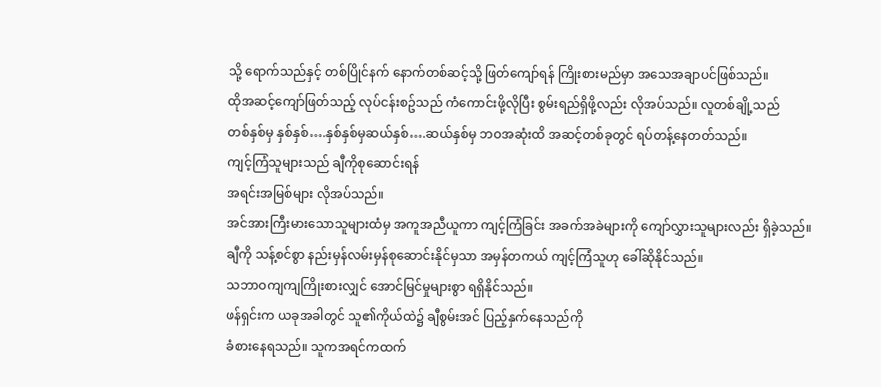သို့ ရောက်သည်နှင့် တစ်ပြိုင်နက် နောက်တစ်ဆင့်သို့ ဖြတ်ကျော်ရန် ကြိုးစားမည်မှာ အသေအချာပင်ဖြစ်သည်။
ထိုအဆင့်ကျော်ဖြတ်သည့် လုပ်ငန်းစဥ်သည် ကံကောင်းဖို့လိုပြီး စွမ်းရည်ရှိဖို့လည်း လိုအပ်သည်။ လူတစ်ချို့သည်
တစ်နှစ်မှ နှစ်နှစ်….နှစ်နှစ်မှဆယ်နှစ်….ဆယ်နှစ်မှ ဘဝအဆုံးထိ အဆင့်တစ်ခုတွင် ရပ်တန့်နေတတ်သည်။
ကျင့်ကြံသူများသည် ချီကိုစုဆောင်းရန်
အရင်းအမြစ်များ လိုအပ်သည်။
အင်အားကြီးမားသောသူများထံမှ အကူအညီယူကာ ကျင့်ကြံခြင်း အခက်အခဲများကို ကျော်လွှားသူများလည်း ရှိခဲ့သည်။
ချီကို သန့်စင်စွာ နည်းမှန်လမ်းမှန်စုဆောင်းနိုင်မှသာ အမှန်တကယ် ကျင့်ကြံသူဟု ခေါ်ဆိုနိုင်သည်။
သဘာဝကျကျကြိုးစားလျှင် အောင်မြင်မှုများစွာ ရရှိနိုင်သည်။
ဖန်ရှင်းက ယခုအခါတွင် သူ၏ကိုယ်ထဲ၌ ချီစွမ်းအင် ပြည့်နှက်နေသည်ကို
ခံစားနေရသည်။ သူကအရင်ကထက်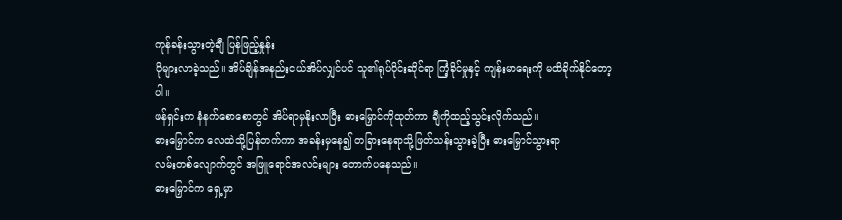ကုန်ခန်းသွားတဲ့ချီ ပြန်ဖြည့်နှုန်း
ပိုများလာခဲ့သည်။ အိပ်ချိန်အနည်းငယ်အိပ်လျှင်ပင် သူ၏ရုပ်ပိုင်းဆိုင်ရာ ကြံ့ခိုင်မှုနှင့် ကျန်းမာရေးကို မထိခိုက်နိုင်တော့ပါ။
ဖန်ရှင်းက နံနက်စောစောတွင် အိပ်ရာမှနိုးလာပြီး ဓားမြှောင်ကိုထုတ်ကာ ချီကိုထည့်သွင်းလိုက်သည်။
ဓားမြှောင်က လေထဲသို့ပြန်တက်ကာ အခန်းမှနေ၍ တခြားနေရာသို့ဖြတ်သန်းသွားခဲ့ပြီး ဓားမြှောင်သွားရာ
လမ်းတစ်လျောက်တွင် အဖြူရောင်အလင်းများ တောက်ပနေသည်။
ဓားမြှောင်က ရှေ့မှာ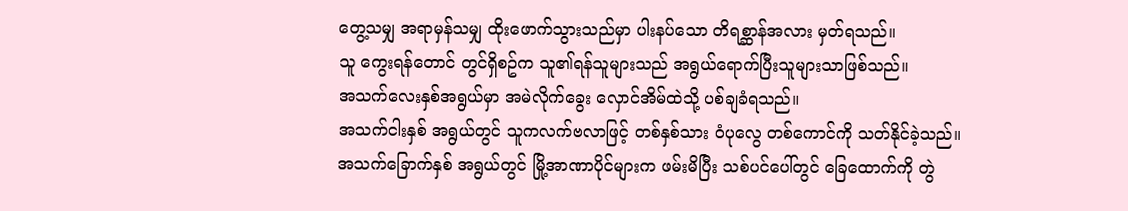တွေ့သမျှ အရာမှန်သမျှ ထိုးဖောက်သွားသည်မှာ ပါးနပ်သော တိရစ္ဆာန်အလား မှတ်ရသည်။
သူ ကွေးရန်တောင် တွင်ရှိစဥ်က သူ၏ရန်သူများသည် အရွယ်ရောက်ပြီးသူများသာဖြစ်သည်။
အသက်လေးနှစ်အရွယ်မှာ အမဲလိုက်ခွေး လှောင်အိမ်ထဲသို့ ပစ်ချခံရသည်။
အသက်ငါးနှစ် အရွယ်တွင် သူကလက်ဗလာဖြင့် တစ်နှစ်သား ဝံပုလွေ တစ်ကောင်ကို သတ်နိုင်ခဲ့သည်။
အသက်ခြောက်နှစ် အရွယ်တွင် မြို့အာဏာပိုင်များက ဖမ်းမိပြီး သစ်ပင်ပေါ်တွင် ခြေထောက်ကို တွဲ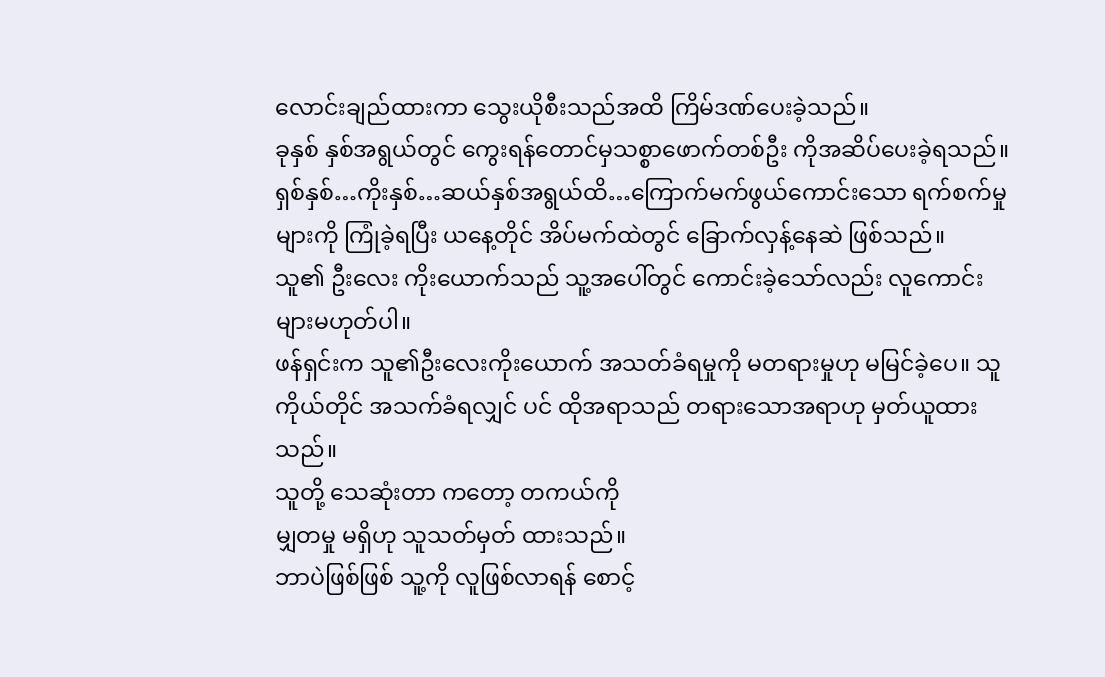လောင်းချည်ထားကာ သွေးယိုစီးသည်အထိ ကြိမ်ဒဏ်ပေးခဲ့သည်။
ခုနှစ် နှစ်အရွယ်တွင် ကွေးရန်တောင်မှသစ္စာဖောက်တစ်ဦး ကိုအဆိပ်ပေးခဲ့ရသည်။
ရှစ်နှစ်…ကိုးနှစ်…ဆယ်နှစ်အရွယ်ထိ…ကြောက်မက်ဖွယ်ကောင်းသော ရက်စက်မှုများကို ကြုံခဲ့ရပြီး ယနေ့တိုင် အိပ်မက်ထဲတွင် ခြောက်လှန့်နေဆဲ ဖြစ်သည်။
သူ၏ ဦးလေး ကိုးယောက်သည် သူ့အပေါ်တွင် ကောင်းခဲ့သော်လည်း လူကောင်းများမဟုတ်ပါ။
ဖန်ရှင်းက သူ၏ဦးလေးကိုးယောက် အသတ်ခံရမှုကို မတရားမှုဟု မမြင်ခဲ့ပေ။ သူကိုယ်တိုင် အသက်ခံရလျှင် ပင် ထိုအရာသည် တရားသောအရာဟု မှတ်ယူထားသည်။
သူတို့ သေဆုံးတာ ကတော့ တကယ်ကို
မျှတမှု မရှိဟု သူသတ်မှတ် ထားသည်။
ဘာပဲဖြစ်ဖြစ် သူ့ကို လူဖြစ်လာရန် စောင့်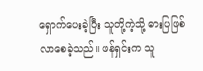ရှောက်ပေးခဲ့ပြီး သူတို့ကဲ့သို့ ဓားပြဖြစ်လာစေခဲ့သည်။ ဖန်ရှင်းက သူ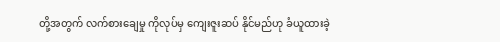တို့အတွက် လက်စားချေမှု ကိုလုပ်မှ ကျေးဇူးဆပ် နိုင်မည်ဟု ခံယူထားခဲ့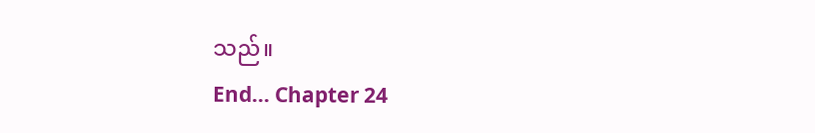သည်။
End… Chapter 24